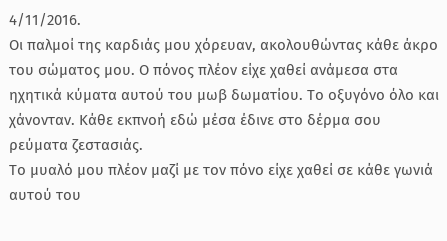4/11/2016.
Οι παλμοί της καρδιάς μου χόρευαν, ακολουθώντας κάθε άκρο του σώματος μου. Ο πόνος πλέον είχε χαθεί ανάμεσα στα ηχητικά κύματα αυτού του μωβ δωματίου. Το οξυγόνο όλο και χάνονταν. Κάθε εκπνοή εδώ μέσα έδινε στο δέρμα σου ρεύματα ζεστασιάς.
Το μυαλό μου πλέον μαζί με τον πόνο είχε χαθεί σε κάθε γωνιά αυτού του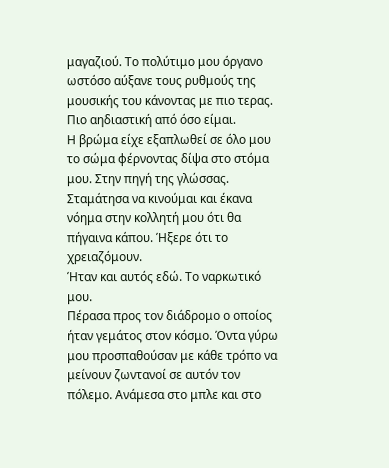μαγαζιού. Το πολύτιμο μου όργανο ωστόσο αύξανε τους ρυθμούς της μουσικής του κάνοντας με πιο τερας. Πιο αηδιαστική από όσο είμαι.
Η βρώμα είχε εξαπλωθεί σε όλο μου το σώμα φέρνοντας δίψα στο στόμα μου. Στην πηγή της γλώσσας.
Σταμάτησα να κινούμαι και έκανα νόημα στην κολλητή μου ότι θα πήγαινα κάπου. Ήξερε ότι το χρειαζόμουν.
Ήταν και αυτός εδώ. Το ναρκωτικό μου.
Πέρασα προς τον διάδρομο ο οποίος ήταν γεμάτος στον κόσμο. Όντα γύρω μου προσπαθούσαν με κάθε τρόπο να μείνουν ζωντανοί σε αυτόν τον πόλεμο. Ανάμεσα στο μπλε και στο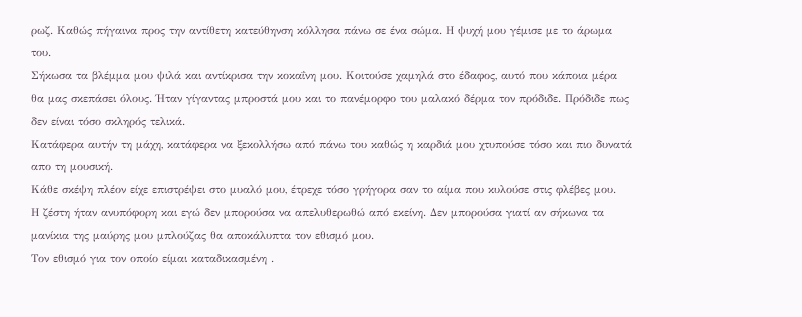ρωζ. Καθώς πήγαινα προς την αντίθετη κατεύθηνση κόλλησα πάνω σε ένα σώμα. Η ψυχή μου γέμισε με το άρωμα του.
Σήκωσα τα βλέμμα μου ψιλά και αντίκρισα την κοκαΐνη μου. Κοιτούσε χαμηλά στο έδαφος, αυτό που κάποια μέρα θα μας σκεπάσει όλους. Ήταν γίγαντας μπροστά μου και το πανέμορφο του μαλακό δέρμα τον πρόδιδε. Πρόδιδε πως δεν είναι τόσο σκληρός τελικά.
Κατάφερα αυτήν τη μάχη, κατάφερα να ξεκολλήσω από πάνω του καθώς η καρδιά μου χτυπούσε τόσο και πιο δυνατά απο τη μουσική.
Κάθε σκέψη πλέον είχε επιστρέψει στο μυαλό μου, έτρεχε τόσο γρήγορα σαν το αίμα που κυλούσε στις φλέβες μου.
Η ζέστη ήταν ανυπόφορη και εγώ δεν μπορούσα να απελυθερωθώ από εκείνη. Δεν μπορούσα γιατί αν σήκωνα τα μανίκια της μαύρης μου μπλούζας θα αποκάλυπτα τον εθισμό μου.
Τον εθισμό για τον οποίο είμαι καταδικασμένη .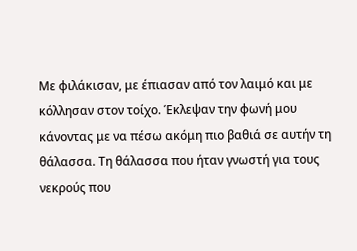Με φιλάκισαν, με έπιασαν από τον λαιμό και με κόλλησαν στον τοίχο. Έκλεψαν την φωνή μου κάνοντας με να πέσω ακόμη πιο βαθιά σε αυτήν τη θάλασσα. Τη θάλασσα που ήταν γνωστή για τους νεκρούς που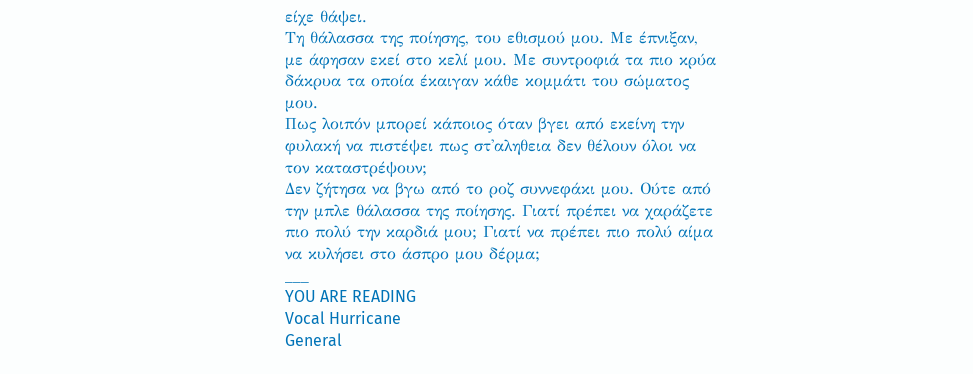είχε θάψει.
Τη θάλασσα της ποίησης, του εθισμού μου. Με έπνιξαν, με άφησαν εκεί στο κελί μου. Με συντροφιά τα πιο κρύα δάκρυα τα οποία έκαιγαν κάθε κομμάτι του σώματος μου.
Πως λοιπόν μπορεί κάποιος όταν βγει από εκείνη την φυλακή να πιστέψει πως στ'αληθεια δεν θέλουν όλοι να τον καταστρέψουν;
Δεν ζήτησα να βγω από το ροζ συννεφάκι μου. Ούτε από την μπλε θάλασσα της ποίησης. Γιατί πρέπει να χαράζετε πιο πολύ την καρδιά μου; Γιατί να πρέπει πιο πολύ αίμα να κυλήσει στο άσπρο μου δέρμα;
___
YOU ARE READING
Vocal Hurricane
General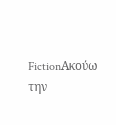FictionΑκούω την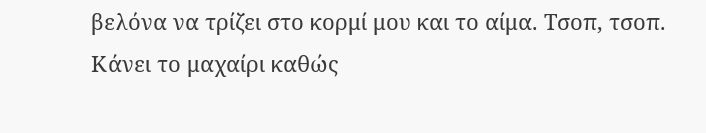βελόνα να τρίζει στο κορμί μου και το αίμα. Τσοπ, τσοπ. Κάνει το μαχαίρι καθώς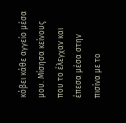κόβει κάθε αγγείο μέσα μου. Μίσησα κείνους που το έλεγχαν και έπεσα μέσα στην πισίνα με το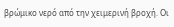βρώμικο νερό από την χειμερινή βροχή. Οι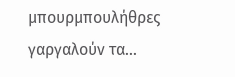μπουρμπουλήθρες γαργαλούν τα...